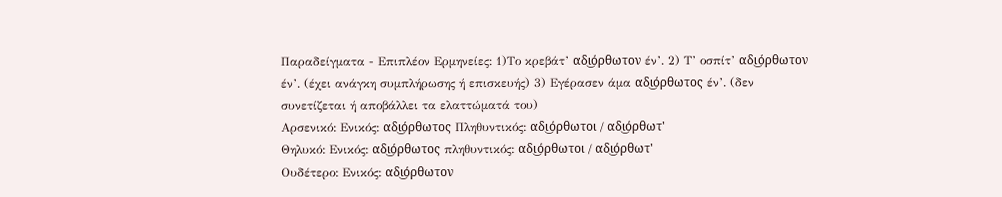Παραδείγματα - Επιπλέον Ερμηνείες: 1)Το κρεβάτ’ αδι͜όρθωτον έν’. 2) Τ’ οσπίτ’ αδι͜όρθωτον έν’. (έχει ανάγκη συμπλήρωσης ή επισκευής) 3) Εγέρασεν άμα αδι͜όρθωτος έν’. (δεν συνετίζεται ή αποβάλλει τα ελαττώματά του)
Αρσενικό: Ενικός: αδι͜όρθωτος Πληθυντικός: αδι͜όρθωτοι / αδι͜όρθωτ'
Θηλυκό: Ενικός: αδι͜όρθωτος πληθυντικός: αδι͜όρθωτοι / αδι͜όρθωτ'
Ουδέτερο: Ενικός: αδι͜όρθωτον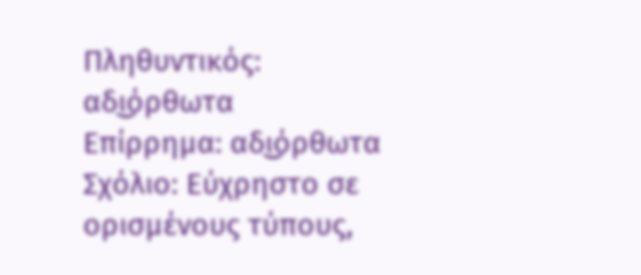Πληθυντικός: αδι͜όρθωτα
Επίρρημα: αδι͜όρθωτα
Σχόλιο: Εύχρηστο σε ορισμένους τύπους,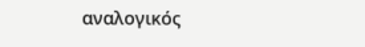αναλογικός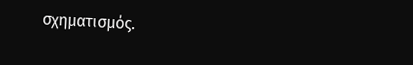σχηματισμός.